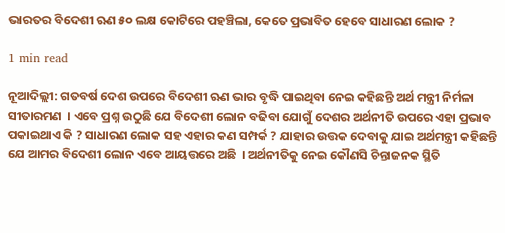ଭାରତର ବିଦେଶୀ ଋଣ ୫୦ ଲକ୍ଷ କୋଟିରେ ପହଞ୍ଚିଲା, କେତେ ପ୍ରଭାବିତ ହେବେ ସାଧାରଣ ଲୋକ ?

1 min read

ନୂଆଦିଲ୍ଲୀ: ଗତବର୍ଷ ଦେଶ ଉପରେ ବିଦେଶୀ ଋଣ ଭାର ବୃଦ୍ଧି ପାଇଥିବା ନେଇ କହିଛନ୍ତି ଅର୍ଥ ମନ୍ତ୍ରୀ ନିର୍ମଳା ସୀତାରମଣ  । ଏବେ ପ୍ରଶ୍ନ ଉଠୁଛି ଯେ ବିଦେଶୀ ଲୋନ ବଢିବା ଯୋଗୁଁ ଦେଶର ଅର୍ଥନୀତି ଉପରେ ଏହା ପ୍ରଭାବ ପକାଇଥାଏ କି ? ସାଧାରଣ ଲୋକ ସହ ଏହାର କଣ ସମ୍ପର୍କ ? ଯାହାର ଉତ୍ତକ ଦେବାକୁ ଯାଇ ଅର୍ଥମନ୍ତ୍ରୀ କହିଛନ୍ତି ଯେ ଆମର ବିଦେଶୀ ଲୋନ ଏବେ ଆୟତ୍ତରେ ଅଛି  । ଅର୍ଥନୀତିକୁ ନେଇ କୌଣସି ଚିନ୍ତାଜନକ ସ୍ଥିତି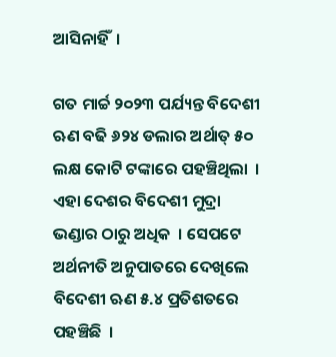ଆସିନାହିଁ  ।

ଗତ ମାର୍ଚ୍ଚ ୨୦୨୩ ପର୍ଯ୍ୟନ୍ତ ବିଦେଶୀ ଋଣ ବଢି ୬୨୪ ଡଲାର ଅର୍ଥାତ୍‌ ୫୦ ଲକ୍ଷ କୋଟି ଟଙ୍କାରେ ପହଞ୍ଚିଥିଲା  । ଏହା ଦେଶର ବିଦେଶୀ ମୁଦ୍ରା ଭଣ୍ଡାର ଠାରୁ ଅଧିକ  । ସେପଟେ ଅର୍ଥନୀତି ଅନୁପାତରେ ଦେଖିଲେ ବିଦେଶୀ ଋଣ ୫.୪ ପ୍ରତିଶତରେ ପହଞ୍ଚିଛି  ।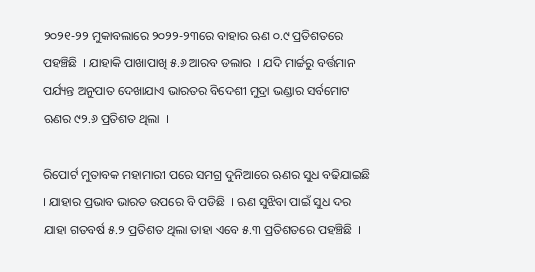୨୦୨୧-୨୨ ମୁକାବଲାରେ ୨୦୨୨-୨୩ରେ ବାହାର ଋଣ ୦.୯ ପ୍ରତିଶତରେ ପହଞ୍ଚିଛି  । ଯାହାକି ପାଖାପାଖି ୫.୬ ଆରବ ଡଲାର  । ଯଦି ମାର୍ଚ୍ଚରୁ ବର୍ତ୍ତମାନ ପର୍ଯ୍ୟନ୍ତ ଅନୁପାତ ଦେଖାଯାଏ ଭାରତର ବିଦେଶୀ ମୁଦ୍ରା ଭଣ୍ଡାର ସର୍ବମୋଟ ଋଣର ୯୨.୬ ପ୍ରତିଶତ ଥିଲା  ।

ରିପୋର୍ଟ ମୁତାବକ ମହାମାରୀ ପରେ ସମଗ୍ର ଦୁନିଆରେ ଋଣର ସୁଧ ବଢିଯାଇଛି  । ଯାହାର ପ୍ରଭାବ ଭାରତ ଉପରେ ବି ପଡିଛି  । ଋଣ ସୁଝିବା ପାଇଁ ସୁଧ ଦର ଯାହା ଗତବର୍ଷ ୫.୨ ପ୍ରତିଶତ ଥିଲା ତାହା ଏବେ ୫.୩ ପ୍ରତିଶତରେ ପହଞ୍ଚିଛି  ।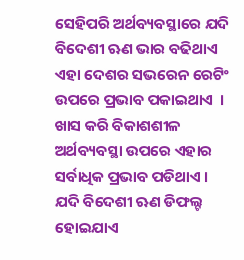ସେହିପରି ଅର୍ଥବ୍ୟବସ୍ଥାରେ ଯଦି ବିଦେଶୀ ଋଣ ଭାର ବଢିଥାଏ ଏହା ଦେଶର ସଭରେନ ରେଟିଂ ଉପରେ ପ୍ରଭାବ ପକାଇଥାଏ  । ଖାସ କରି ବିକାଶଶୀଳ ଅର୍ଥବ୍ୟବସ୍ଥା ଉପରେ ଏହାର ସର୍ବାଧିକ ପ୍ରଭାବ ପଡିଥାଏ । ଯଦି ବିଦେଶୀ ଋଣ ଡିଫଲ୍ଟ ହୋଇଯାଏ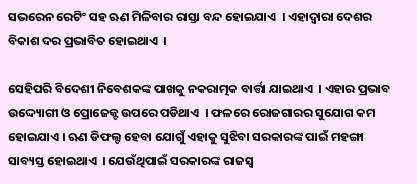ସଭରେନ ରେଟିଂ ସହ ଋଣ ମିଳିବାର ରାସ୍ତା ବନ୍ଦ ହୋଇଯାଏ  । ଏହାଦ୍ବାରା ଦେଶର ବିକାଶ ଦର ପ୍ରଭାବିତ ହୋଇଥାଏ  ।

ସେହିପରି ବିଦେଶୀ ନିବେଶକଙ୍କ ପାଖକୁ ନକରାତ୍ମକ ବାର୍ତ୍ତା ଯାଇଥାଏ  । ଏହାର ପ୍ରଭାବ ଉଦ୍ଦ୍ୟୋଗୀ ଓ ପ୍ରୋଜେକ୍ଟ ଉପରେ ପଡିଥାଏ  । ଫଳରେ ରୋଜଗାରର ସୁଯୋଗ କମ ହୋଇଯାଏ । ଋଣ ଡିଫଲ୍ଟ ହେବା ଯୋଗୁଁ ଏହାକୁ ସୁଝିବା ସରକାରଙ୍କ ପାଇଁ ମହଙ୍ଗା ସାବ୍ୟସ୍ତ ହୋଇଥାଏ  । ଯେଉଁଥିପାଇଁ ସରକାରଙ୍କ ରାଜସ୍ବ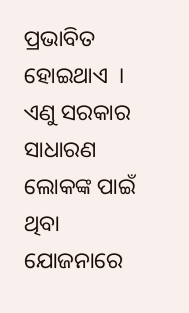ପ୍ରଭାବିତ ହୋଇଥାଏ  । ଏଣୁ ସରକାର ସାଧାରଣ ଲୋକଙ୍କ ପାଇଁ ଥିବା ଯୋଜନାରେ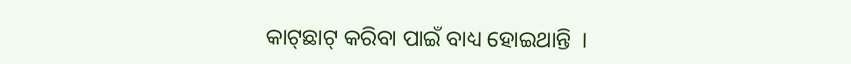କାଟ୍‌ଛାଟ୍‌ କରିବା ପାଇଁ ବାଧ୍ୟ ହୋଇଥାନ୍ତି  ।